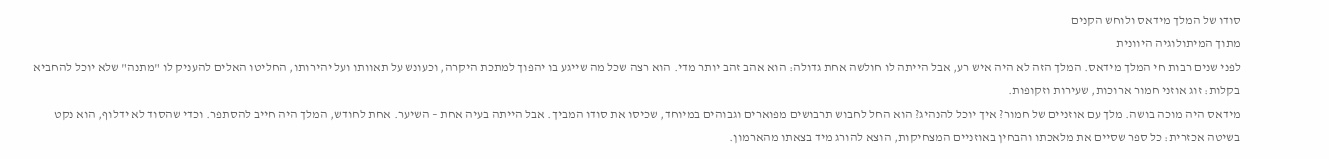סודו של המלך מידאס ולוחש הקנים
מתוך המיתולוגיה היוונית
לפני שנים רבות חי המלך מידאס. המלך הזה לא היה איש רע, אבל הייתה לו חולשה אחת גדולה: הוא אהב זהב יותר מדי. הוא רצה שכל מה שייגע בו יהפוך למתכת היקרה, וכעונש על תאוותו ועל יהירותו, החליטו האלים להעניק לו "מתנה" שלא יוכל להחביא בקלות: זוג אוזני חמור ארוכות, שעירות וזקופות.
מידאס היה מוכה בושה. מלך עם אוזניים של חמור? איך יוכל להנהיג? הוא החל לחבוש תרבושים מפוארים וגבוהים במיוחד, שכיסו את סודו המביך. אבל הייתה בעיה אחת – השיער. אחת לחודש, המלך היה חייב להסתפר. וכדי שהסוד לא ידלוף, הוא נקט בשיטה אכזרית: כל ספר שסיים את מלאכתו והבחין באוזניים המצחיקות, הוצא להורג מיד בצאתו מהארמון.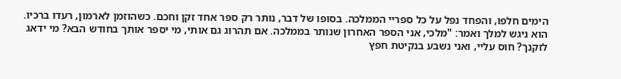הימים חלפו, והפחד נפל על כל ספריי הממלכה. בסופו של דבר, נותר רק ספר אחד זקן וחכם. כשהוזמן לארמון, רעדו ברכיו. הוא ניגש למלך ואמר: "מלכי, אני הספר האחרון שנותר בממלכה. אם תהרוג גם אותי, מי יספר אותך בחודש הבא? מי ידאג לזקנך? חוס עליי, ואני נשבע בנקיטת חפץ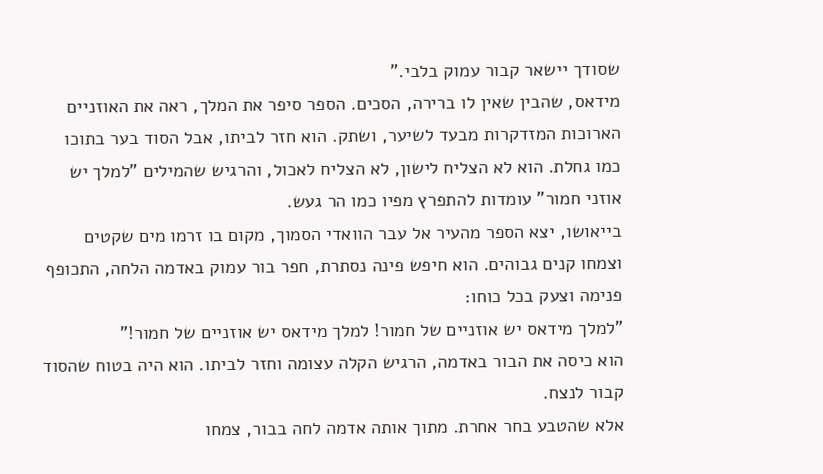שסודך יישאר קבור עמוק בלבי."
מידאס, שהבין שאין לו ברירה, הסכים. הספר סיפר את המלך, ראה את האוזניים הארוכות המזדקרות מבעד לשיער, ושתק. הוא חזר לביתו, אבל הסוד בער בתוכו כמו גחלת. הוא לא הצליח לישון, לא הצליח לאכול, והרגיש שהמילים "למלך יש אוזני חמור" עומדות להתפרץ מפיו כמו הר געש.
בייאושו, יצא הספר מהעיר אל עבר הוואדי הסמוך, מקום בו זרמו מים שקטים וצמחו קנים גבוהים. הוא חיפש פינה נסתרת, חפר בור עמוק באדמה הלחה, התכופף פנימה וצעק בכל כוחו:
"למלך מידאס יש אוזניים של חמור! למלך מידאס יש אוזניים של חמור!"
הוא כיסה את הבור באדמה, הרגיש הקלה עצומה וחזר לביתו. הוא היה בטוח שהסוד קבור לנצח.
אלא שהטבע בחר אחרת. מתוך אותה אדמה לחה בבור, צמחו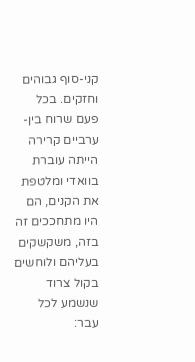קני-סוף גבוהים וחזקים. בכל פעם שרוח בין-ערביים קרירה הייתה עוברת בוואדי ומלטפת את הקנים, הם היו מתחככים זה בזה, משקשקים בעליהם ולוחשים בקול צרוד שנשמע לכל עבר: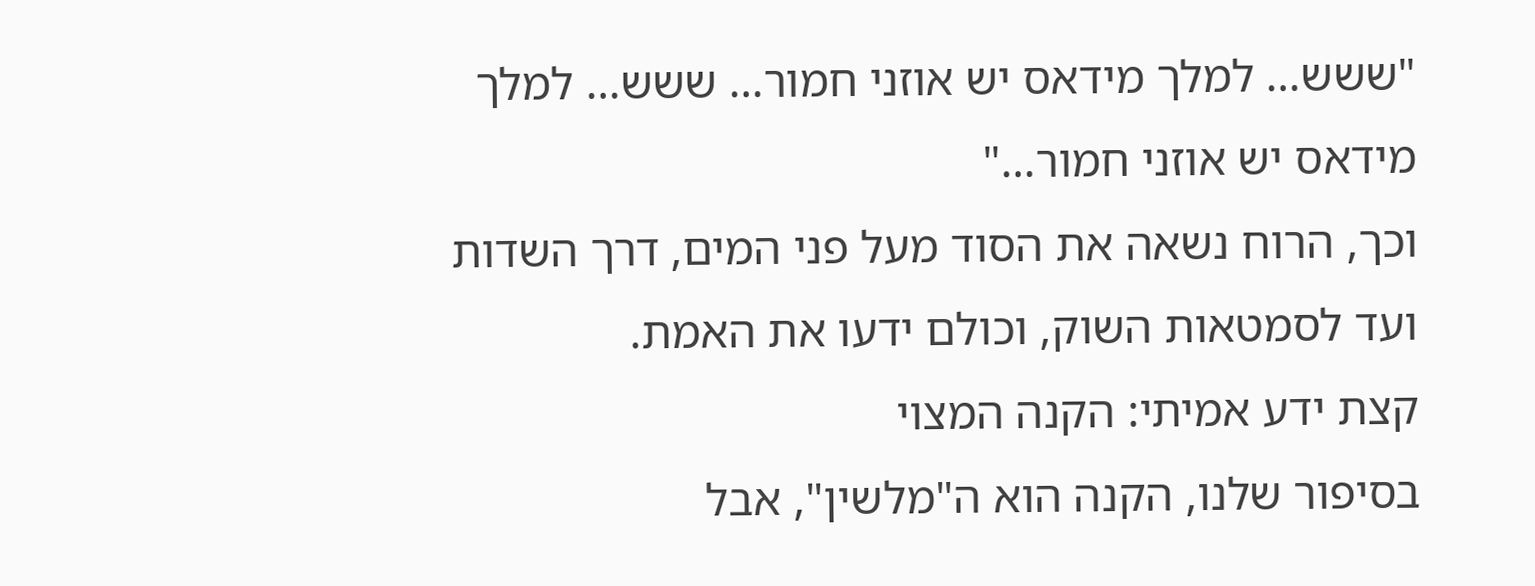"ששש… למלך מידאס יש אוזני חמור… ששש… למלך מידאס יש אוזני חמור…"
וכך, הרוח נשאה את הסוד מעל פני המים, דרך השדות ועד לסמטאות השוק, וכולם ידעו את האמת.
קצת ידע אמיתי: הקנה המצוי
בסיפור שלנו, הקנה הוא ה"מלשין", אבל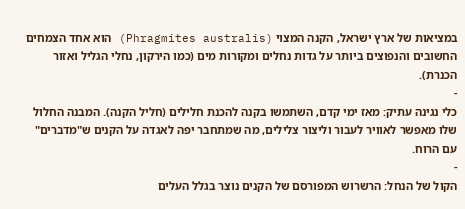במציאות של ארץ ישראל, הקנה המצוי (Phragmites australis) הוא אחד הצמחים החשובים והנפוצים ביותר על גדות נחלים ומקורות מים (כמו הירקון, נחלי הגליל ואזור הכנרת).
-
כלי נגינה עתיק: מאז ימי קדם, השתמשו בקנה להכנת חלילים (חליל הקנה). המבנה החלול שלו מאפשר לאוויר לעבור וליצור צלילים, מה שמתחבר יפה לאגדה על הקנים ש"מדברים" עם הרוח.
-
הקול של הנחל: הרשרוש המפורסם של הקנים נוצר בגלל העלים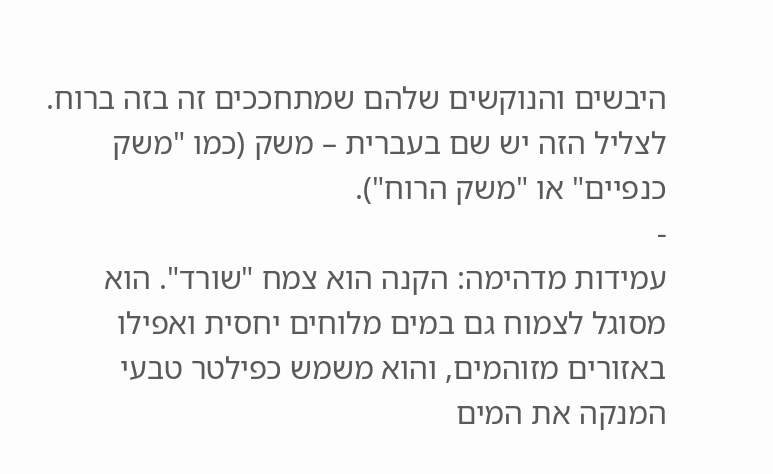היבשים והנוקשים שלהם שמתחככים זה בזה ברוח. לצליל הזה יש שם בעברית – משק (כמו "משק כנפיים" או "משק הרוח").
-
עמידות מדהימה: הקנה הוא צמח "שורד". הוא מסוגל לצמוח גם במים מלוחים יחסית ואפילו באזורים מזוהמים, והוא משמש כפילטר טבעי המנקה את המים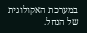במערכת האקולוגית של הנחל.